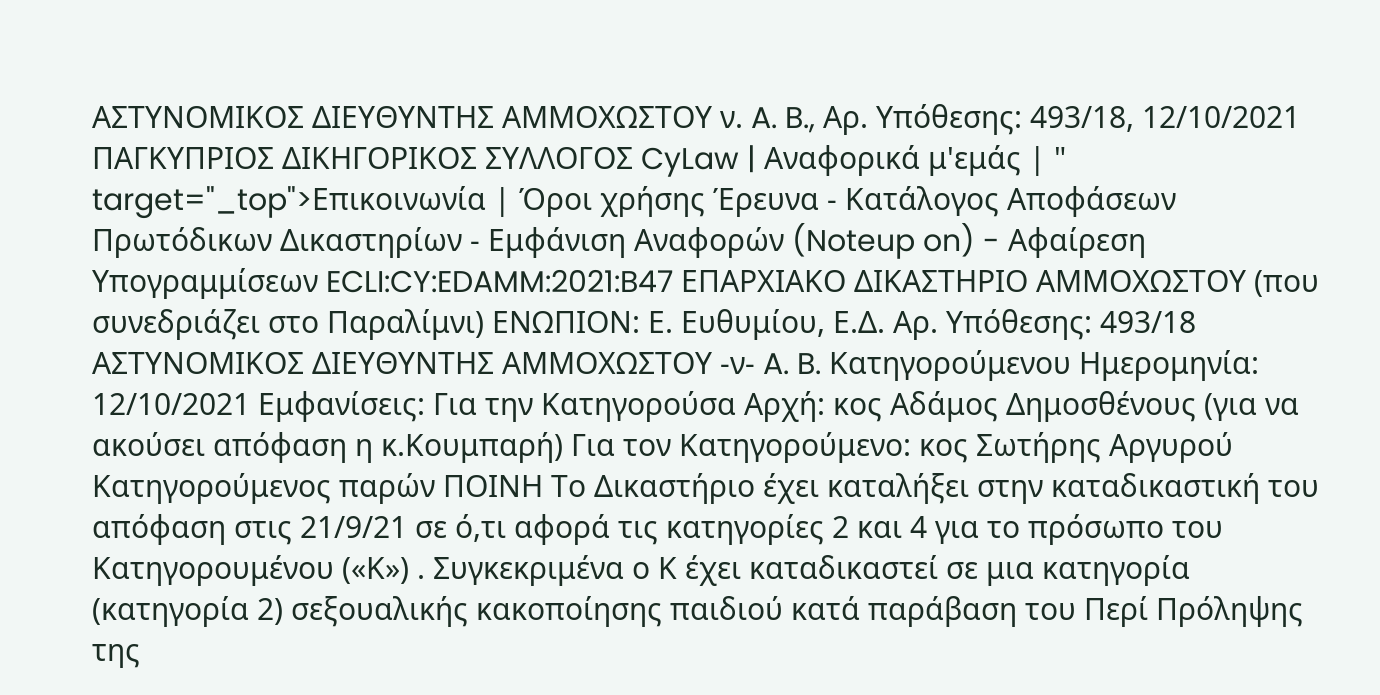ΑΣΤΥΝΟΜΙΚΟΣ ΔΙΕΥΘΥΝΤΗΣ ΑΜΜΟΧΩΣΤΟΥ ν. A. B., Αρ. Υπόθεσης: 493/18, 12/10/2021 ΠΑΓΚΥΠΡΙΟΣ ΔΙΚΗΓΟΡΙΚΟΣ ΣΥΛΛΟΓΟΣ CyLaw | Αναφορικά μ'εμάς | " target="_top">Επικοινωνία | Όροι χρήσης Έρευνα - Κατάλογος Αποφάσεων Πρωτόδικων Δικαστηρίων - Εμφάνιση Αναφορών (Noteup on) - Αφαίρεση Υπογραμμίσεων ECLI:CY:EDAMM:2021:B47 ΕΠΑΡΧΙΑΚΟ ΔΙΚΑΣΤΗΡΙΟ ΑΜΜΟΧΩΣΤΟΥ (που συνεδριάζει στο Παραλίμνι) ΕΝΩΠΙΟΝ: Ε. Ευθυμίου, Ε.Δ. Αρ. Υπόθεσης: 493/18 ΑΣΤΥΝΟΜΙΚΟΣ ΔΙΕΥΘΥΝΤΗΣ ΑΜΜΟΧΩΣΤΟΥ -ν- A. B. Κατηγορούμενου Ημερομηνία: 12/10/2021 Εμφανίσεις: Για την Κατηγορούσα Αρχή: κος Αδάμος Δημοσθένους (για να ακούσει απόφαση η κ.Κουμπαρή) Για τον Κατηγορούμενο: κος Σωτήρης Αργυρού Κατηγορούμενος παρών ΠΟΙΝΗ Το Δικαστήριο έχει καταλήξει στην καταδικαστική του απόφαση στις 21/9/21 σε ό,τι αφορά τις κατηγορίες 2 και 4 για το πρόσωπο του Κατηγορουμένου («Κ») . Συγκεκριμένα ο Κ έχει καταδικαστεί σε μια κατηγορία (κατηγορία 2) σεξουαλικής κακοποίησης παιδιού κατά παράβαση του Περί Πρόληψης της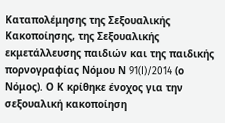Καταπολέμησης της Σεξουαλικής Κακοποίησης, της Σεξουαλικής εκμετάλλευσης παιδιών και της παιδικής πορνογραφίας Νόμου Ν 91(I)/2014 (ο Νόμος). Ο Κ κρίθηκε ένοχος για την σεξουαλική κακοποίηση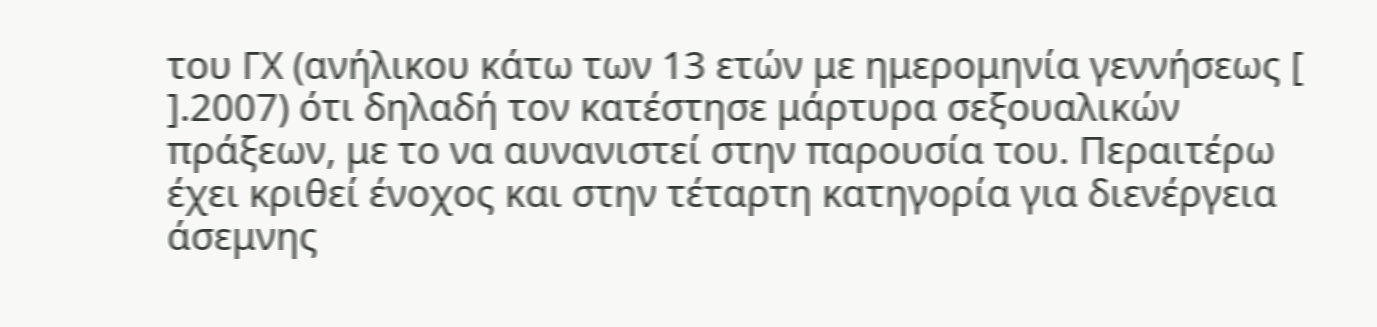του ΓΧ (ανήλικου κάτω των 13 ετών με ημερομηνία γεννήσεως [ ].2007) ότι δηλαδή τον κατέστησε μάρτυρα σεξουαλικών πράξεων, με το να αυνανιστεί στην παρουσία του. Περαιτέρω έχει κριθεί ένοχος και στην τέταρτη κατηγορία για διενέργεια άσεμνης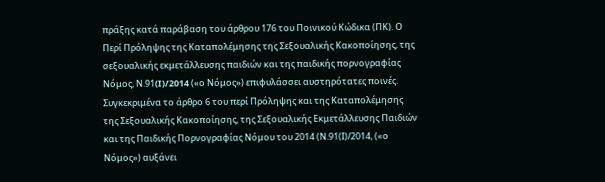πράξης κατά παράβαση του άρθρου 176 του Ποινικού Κώδικα (ΠΚ). Ο Περί Πρόληψης της Καταπολέμησης της Σεξουαλικής Κακοποίησης, της σεξουαλικής εκμετάλλευσης παιδιών και της παιδικής πορνογραφίας Νόμος, Ν.91(I)/2014 («ο Νόμος») επιφυλάσσει αυστηρότατες ποινές. Συγκεκριμένα το άρθρο 6 του περί Πρόληψης και της Καταπολέμησης της Σεξουαλικής Κακοποίησης, της Σεξουαλικής Εκμετάλλευσης Παιδιών και της Παιδικής Πορνογραφίας Νόμου του 2014 (Ν.91(Ι)/2014, («ο Νόμος») αυξάνει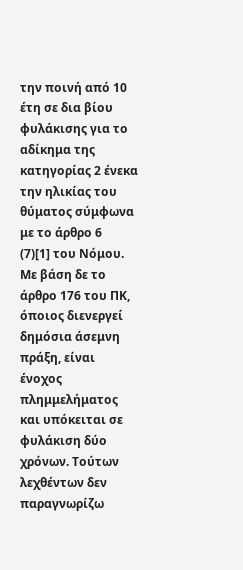την ποινή από 10 έτη σε δια βίου φυλάκισης για το αδίκημα της κατηγορίας 2 ένεκα την ηλικίας του θύματος σύμφωνα με το άρθρο 6
(7)[1] του Νόμου. Με βάση δε το άρθρο 176 του ΠΚ, όποιος διενεργεί δημόσια άσεμνη πράξη, είναι ένοχος πλημμελήματος και υπόκειται σε φυλάκιση δύο χρόνων. Τούτων λεχθέντων δεν παραγνωρίζω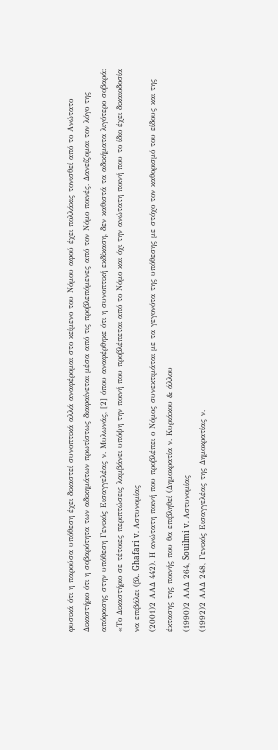φυσικά ότι η παρούσα υπόθεση έχει δικαστεί συνοπτικά αλλά αναφέρομαι στο κείμενο του Νόμου αφού έχει πολλάκις τονισθεί από το Ανώτατο Δικαστήριο ότι η σοβαρότητα των αδικημάτων πρωτίστως διαφαίνεται μέσα από τις προβλεπόμενες από τον Νόμο ποινές. Δανείζομαι τον λόγο της απόφασης στην υπόθεση Γενικός Εισαγγελέας ν. Μυλωνάς, [2] όπου αναφέρθηκε ότι η συνοπτική εκδίκαση, δεν καθιστά τα αδικήματα λιγότερο σοβαρά: «Το Δικαστήριο σε τέτοιες περιπτώσεις λαμβάνει υπόψη την ποινή που προβλέπεται από το Νόμο και όχι την ανώτατη ποινή που το ίδιο έχει δικαιοδοσία να επιβάλει (βλ. Ghafari v. Αστυνομίας
(2001)2 ΑΑΔ 442). Η ανώτατη ποινή που προβλέπει ο Νόμος συνεκτιμάται με τα γεγονότα της υπόθεσης με στόχο τον καθορισμό του είδους και της έκτασης της ποινής που θα επιβληθεί (Δημοκρατία ν. Κυριάκου & άλλου
(1990)2 ΑΑΔ 264, Souilmi v. Αστυνομίας
(1992)2 ΑΑΔ 248, Γενικός Εισαγγελέας της Δημοκρατίας ν.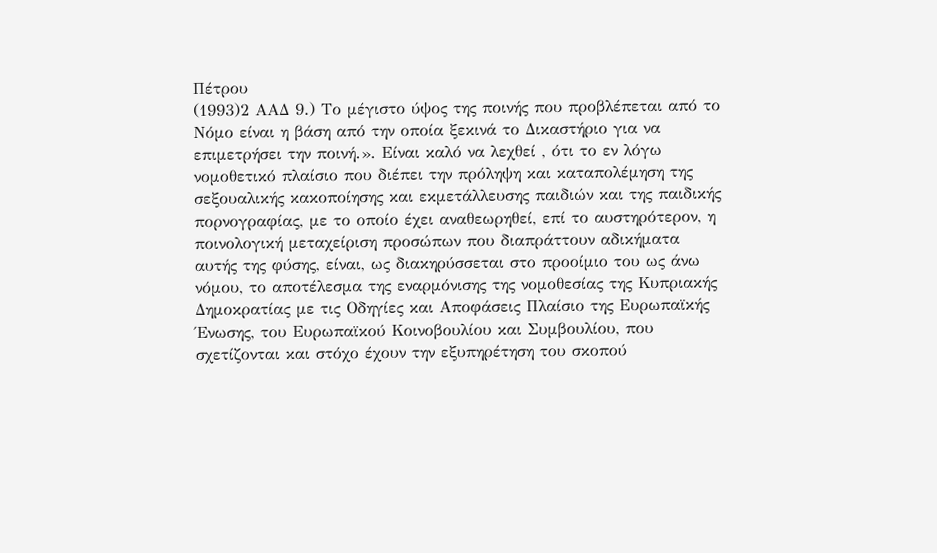Πέτρου
(1993)2 ΑΑΔ 9.) Το μέγιστο ύψος της ποινής που προβλέπεται από το Νόμο είναι η βάση από την οποία ξεκινά το Δικαστήριο για να επιμετρήσει την ποινή.». Είναι καλό να λεχθεί , ότι το εν λόγω νομοθετικό πλαίσιο που διέπει την πρόληψη και καταπολέμηση της σεξουαλικής κακοποίησης και εκμετάλλευσης παιδιών και της παιδικής πορνογραφίας, με το οποίο έχει αναθεωρηθεί, επί το αυστηρότερον, η ποινολογική μεταχείριση προσώπων που διαπράττουν αδικήματα αυτής της φύσης, είναι, ως διακηρύσσεται στο προοίμιο του ως άνω νόμου, το αποτέλεσμα της εναρμόνισης της νομοθεσίας της Κυπριακής Δημοκρατίας με τις Οδηγίες και Αποφάσεις Πλαίσιο της Ευρωπαϊκής Ένωσης, του Ευρωπαϊκού Κοινοβουλίου και Συμβουλίου, που σχετίζονται και στόχο έχουν την εξυπηρέτηση του σκοπού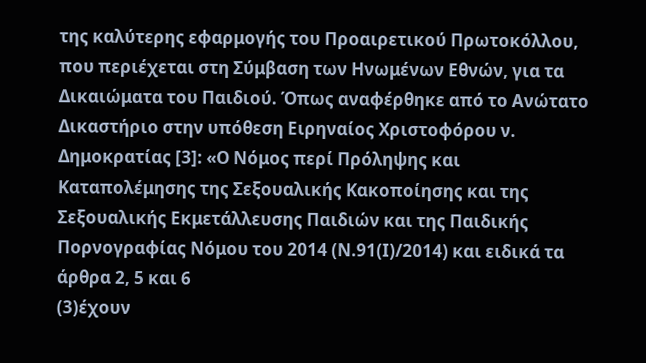της καλύτερης εφαρμογής του Προαιρετικού Πρωτοκόλλου, που περιέχεται στη Σύμβαση των Ηνωμένων Εθνών, για τα Δικαιώματα του Παιδιού. Όπως αναφέρθηκε από το Ανώτατο Δικαστήριο στην υπόθεση Ειρηναίος Χριστοφόρου ν. Δημοκρατίας [3]: «Ο Νόμος περί Πρόληψης και Καταπολέμησης της Σεξουαλικής Κακοποίησης και της Σεξουαλικής Εκμετάλλευσης Παιδιών και της Παιδικής Πορνογραφίας Νόμου του 2014 (Ν.91(Ι)/2014) και ειδικά τα άρθρα 2, 5 και 6
(3)έχουν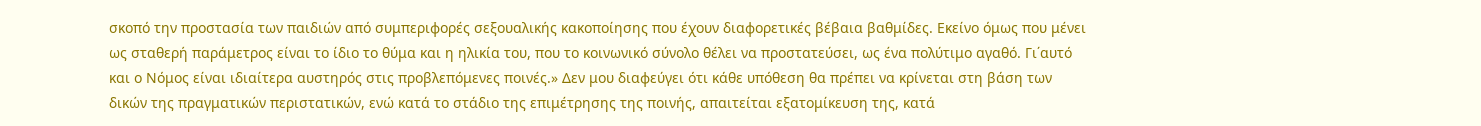σκοπό την προστασία των παιδιών από συμπεριφορές σεξουαλικής κακοποίησης που έχουν διαφορετικές βέβαια βαθμίδες. Εκείνο όμως που μένει ως σταθερή παράμετρος είναι το ίδιο το θύμα και η ηλικία του, που το κοινωνικό σύνολο θέλει να προστατεύσει, ως ένα πολύτιμο αγαθό. Γι΄αυτό και ο Νόμος είναι ιδιαίτερα αυστηρός στις προβλεπόμενες ποινές.» Δεν μου διαφεύγει ότι κάθε υπόθεση θα πρέπει να κρίνεται στη βάση των δικών της πραγματικών περιστατικών, ενώ κατά το στάδιο της επιμέτρησης της ποινής, απαιτείται εξατομίκευση της, κατά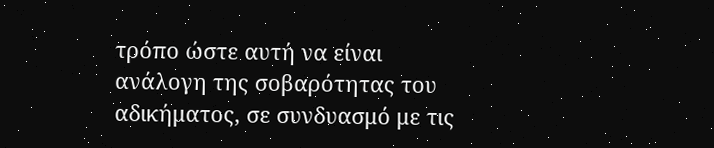τρόπο ώστε αυτή να είναι ανάλογη της σοβαρότητας του αδικήματος, σε συνδυασμό με τις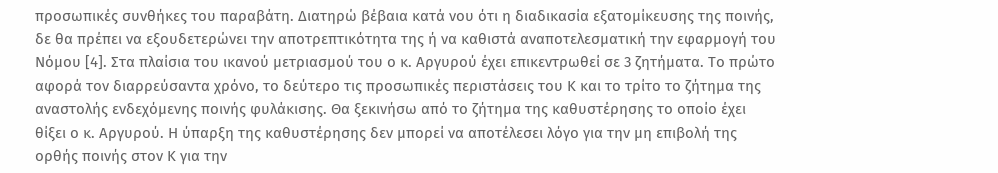προσωπικές συνθήκες του παραβάτη. Διατηρώ βέβαια κατά νου ότι η διαδικασία εξατομίκευσης της ποινής, δε θα πρέπει να εξουδετερώνει την αποτρεπτικότητα της ή να καθιστά αναποτελεσματική την εφαρμογή του Νόμου [4]. Στα πλαίσια του ικανού μετριασμού του ο κ. Αργυρού έχει επικεντρωθεί σε 3 ζητήματα. Το πρώτο αφορά τον διαρρεύσαντα χρόνο, το δεύτερο τις προσωπικές περιστάσεις του Κ και το τρίτο το ζήτημα της αναστολής ενδεχόμενης ποινής φυλάκισης. Θα ξεκινήσω από το ζήτημα της καθυστέρησης το οποίο έχει θίξει ο κ. Αργυρού. Η ύπαρξη της καθυστέρησης δεν μπορεί να αποτέλεσει λόγο για την μη επιβολή της ορθής ποινής στον Κ για την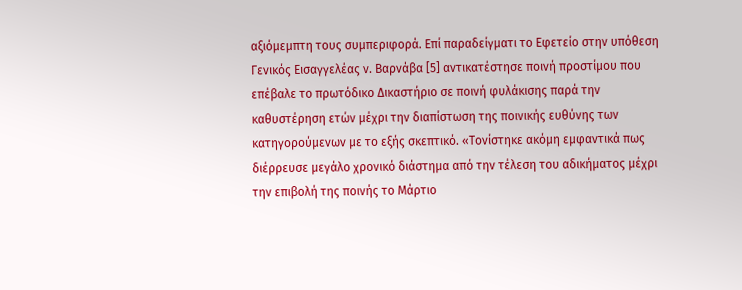αξιόμεμπτη τους συμπεριφορά. Επί παραδείγματι το Εφετείο στην υπόθεση Γενικός Εισαγγελέας ν. Βαρνάβα [5] αντικατέστησε ποινή προστίμου που επέβαλε το πρωτόδικο Δικαστήριο σε ποινή φυλάκισης παρά την καθυστέρηση ετών μέχρι την διαπίστωση της ποινικής ευθύνης των κατηγορούμενων με το εξής σκεπτικό. «Τονίστηκε ακόμη εμφαντικά πως διέρρευσε μεγάλο χρονικό διάστημα από την τέλεση του αδικήματος μέχρι την επιβολή της ποινής το Μάρτιο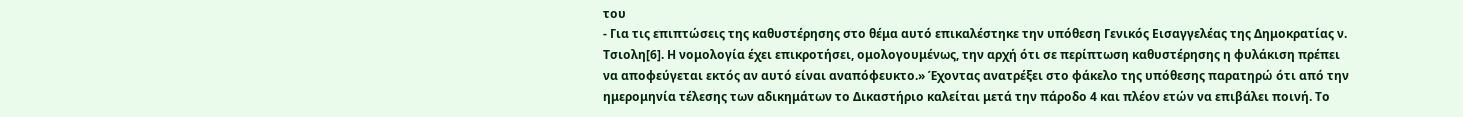του
- Για τις επιπτώσεις της καθυστέρησης στο θέμα αυτό επικαλέστηκε την υπόθεση Γενικός Εισαγγελέας της Δημοκρατίας ν. Τσιολη[6]. Η νομολογία έχει επικροτήσει, ομολογουμένως, την αρχή ότι σε περίπτωση καθυστέρησης η φυλάκιση πρέπει να αποφεύγεται εκτός αν αυτό είναι αναπόφευκτο.» Έχοντας ανατρέξει στο φάκελο της υπόθεσης παρατηρώ ότι από την ημερομηνία τέλεσης των αδικημάτων το Δικαστήριο καλείται μετά την πάροδο 4 και πλέον ετών να επιβάλει ποινή. Το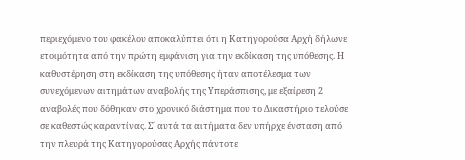περιεχόμενο του φακέλου αποκαλύπτει ότι η Κατηγορούσα Αρχή δήλωνε ετοιμότητα από την πρώτη εμφάνιση για την εκδίκαση της υπόθεσης. Η καθυστέρηση στη εκδίκαση της υπόθεσης ήταν αποτέλεσμα των συνεχόμενων αιτημάτων αναβολής της Υπεράσπισης, με εξαίρεση 2 αναβολές που δόθηκαν στο χρονικό διάστημα που το Δικαστήριο τελούσε σε καθεστώς καραντίνας. Σ΄ αυτά τα αιτήματα δεν υπήρχε ένσταση από την πλευρά της Κατηγορούσας Αρχής πάντοτε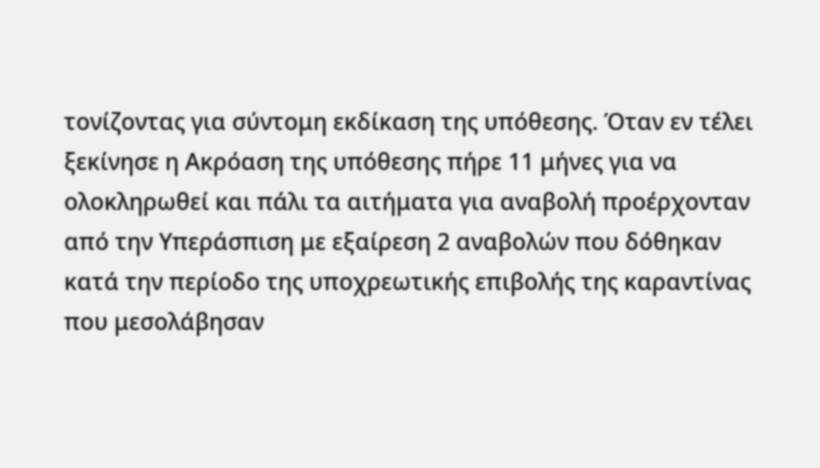τονίζοντας για σύντομη εκδίκαση της υπόθεσης. Όταν εν τέλει ξεκίνησε η Ακρόαση της υπόθεσης πήρε 11 μήνες για να ολοκληρωθεί και πάλι τα αιτήματα για αναβολή προέρχονταν από την Υπεράσπιση με εξαίρεση 2 αναβολών που δόθηκαν κατά την περίοδο της υποχρεωτικής επιβολής της καραντίνας που μεσολάβησαν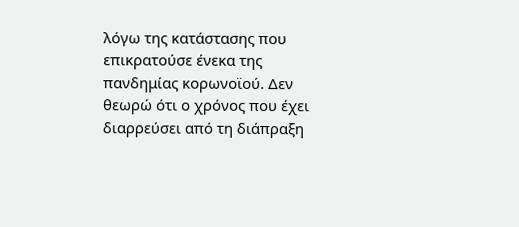λόγω της κατάστασης που επικρατούσε ένεκα της πανδημίας κορωνοϊού. Δεν θεωρώ ότι ο χρόνος που έχει διαρρεύσει από τη διάπραξη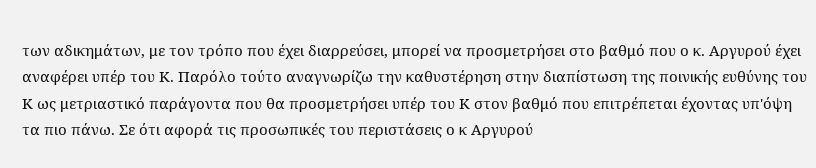των αδικημάτων, με τον τρόπο που έχει διαρρεύσει, μπορεί να προσμετρήσει στο βαθμό που ο κ. Αργυρού έχει αναφέρει υπέρ του Κ. Παρόλο τούτο αναγνωρίζω την καθυστέρηση στην διαπίστωση της ποινικής ευθύνης του Κ ως μετριαστικό παράγοντα που θα προσμετρήσει υπέρ του Κ στον βαθμό που επιτρέπεται έχοντας υπ'όψη τα πιο πάνω. Σε ότι αφορά τις προσωπικές του περιστάσεις ο κ Αργυρού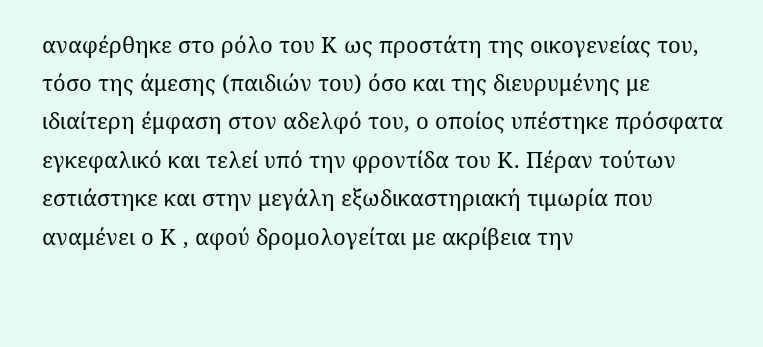αναφέρθηκε στο ρόλο του Κ ως προστάτη της οικογενείας του, τόσο της άμεσης (παιδιών του) όσο και της διευρυμένης με ιδιαίτερη έμφαση στον αδελφό του, ο οποίος υπέστηκε πρόσφατα εγκεφαλικό και τελεί υπό την φροντίδα του Κ. Πέραν τούτων εστιάστηκε και στην μεγάλη εξωδικαστηριακή τιμωρία που αναμένει ο Κ , αφού δρομολογείται με ακρίβεια την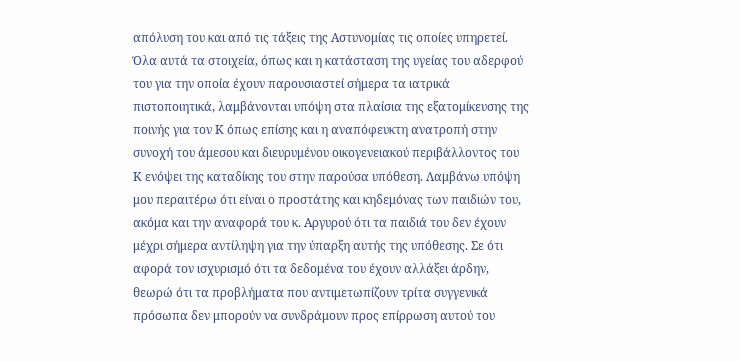απόλυση του και από τις τάξεις της Αστυνομίας τις οποίες υπηρετεί. Όλα αυτά τα στοιχεία, όπως και η κατάσταση της υγείας του αδερφού του για την οποία έχουν παρουσιαστεί σήμερα τα ιατρικά πιστοποιητικά, λαμβάνονται υπόψη στα πλαίσια της εξατομίκευσης της ποινής για τον Κ όπως επίσης και η αναπόφευκτη ανατροπή στην συνοχή του άμεσου και διευρυμένου οικογενειακού περιβάλλοντος του Κ ενόψει της καταδίκης του στην παρούσα υπόθεση. Λαμβάνω υπόψη μου περαιτέρω ότι είναι ο προστάτης και κηδεμόνας των παιδιών του, ακόμα και την αναφορά του κ. Αργυρού ότι τα παιδιά του δεν έχουν μέχρι σήμερα αντίληψη για την ύπαρξη αυτής της υπόθεσης. Σε ότι αφορά τον ισχυρισμό ότι τα δεδομένα του έχουν αλλάξει άρδην, θεωρώ ότι τα προβλήματα που αντιμετωπίζουν τρίτα συγγενικά πρόσωπα δεν μπορούν να συνδράμουν προς επίρρωση αυτού του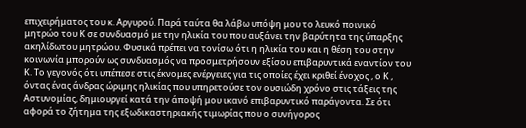επιχειρήματος του κ. Αργυρού. Παρά ταύτα θα λάβω υπόψη μου το λευκό ποινικό μητρώο του Κ σε συνδυασμό με την ηλικία του που αυξάνει την βαρύτητα της ύπαρξης ακηλίδωτου μητρώου. Φυσικά πρέπει να τονίσω ότι η ηλικία του και η θέση του στην κοινωνία μπορούν ως συνδυασμός να προσμετρήσουν εξίσου επιβαρυντικά εναντίον του Κ. Το γεγονός ότι υπέπεσε στις έκνομες ενέργειες για τις οποίες έχει κριθεί ένοχος , ο Κ , όντας ένας άνδρας ώριμης ηλικίας που υπηρετούσε τον ουσιώδη χρόνο στις τάξεις της Αστυνομίας, δημιουργεί κατά την άποψή μου ικανό επιβαρυντικό παράγοντα. Σε ότι αφορά το ζήτημα της εξωδικαστηριακής τιμωρίας που ο συνήγορος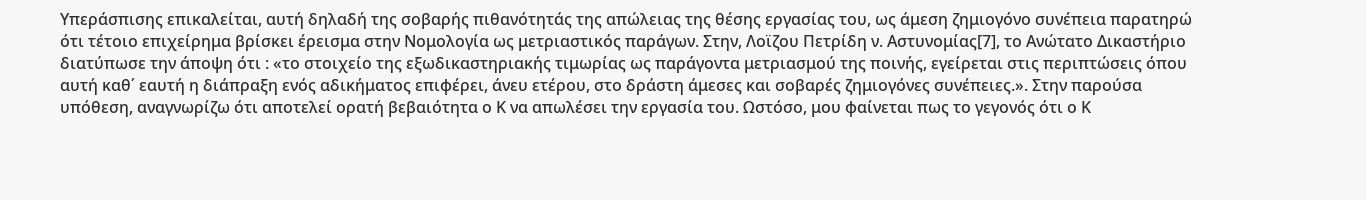Υπεράσπισης επικαλείται, αυτή δηλαδή της σοβαρής πιθανότητάς της απώλειας της θέσης εργασίας του, ως άμεση ζημιογόνο συνέπεια παρατηρώ ότι τέτοιο επιχείρημα βρίσκει έρεισμα στην Νομολογία ως μετριαστικός παράγων. Στην, Λοϊζου Πετρίδη ν. Αστυνομίας[7], το Ανώτατο Δικαστήριο διατύπωσε την άποψη ότι : «το στοιχείο της εξωδικαστηριακής τιμωρίας ως παράγοντα μετριασμού της ποινής, εγείρεται στις περιπτώσεις όπου αυτή καθ΄ εαυτή η διάπραξη ενός αδικήματος επιφέρει, άνευ ετέρου, στο δράστη άμεσες και σοβαρές ζημιογόνες συνέπειες.». Στην παρούσα υπόθεση, αναγνωρίζω ότι αποτελεί ορατή βεβαιότητα ο Κ να απωλέσει την εργασία του. Ωστόσο, μου φαίνεται πως το γεγονός ότι ο Κ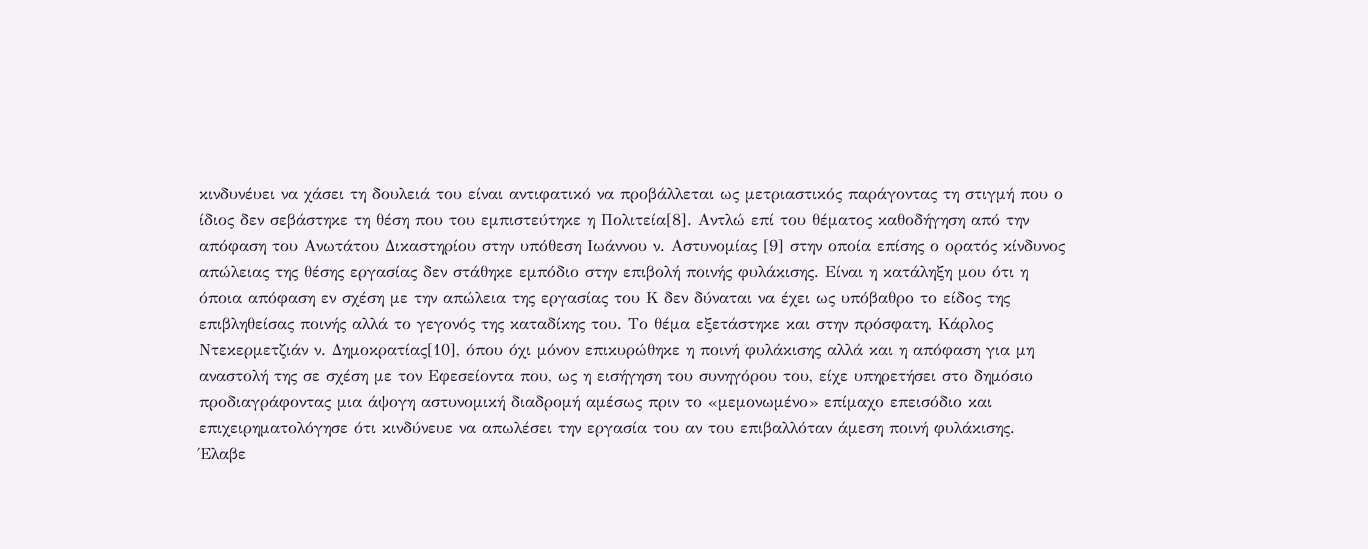κινδυνέυει να χάσει τη δουλειά του είναι αντιφατικό να προβάλλεται ως μετριαστικός παράγοντας τη στιγμή που ο ίδιος δεν σεβάστηκε τη θέση που του εμπιστεύτηκε η Πολιτεία[8]. Αντλώ επί του θέματος καθοδήγηση από την απόφαση του Ανωτάτου Δικαστηρίου στην υπόθεση Ιωάννου ν. Αστυνομίας [9] στην οποία επίσης ο ορατός κίνδυνος απώλειας της θέσης εργασίας δεν στάθηκε εμπόδιο στην επιβολή ποινής φυλάκισης. Είναι η κατάληξη μου ότι η όποια απόφαση εν σχέση με την απώλεια της εργασίας του Κ δεν δύναται να έχει ως υπόβαθρο το είδος της επιβληθείσας ποινής αλλά το γεγονός της καταδίκης του. Το θέμα εξετάστηκε και στην πρόσφατη, Κάρλος Ντεκερμετζιάν ν. Δημοκρατίας[10], όπου όχι μόνον επικυρώθηκε η ποινή φυλάκισης αλλά και η απόφαση για μη αναστολή της σε σχέση με τον Εφεσείοντα που, ως η εισήγηση του συνηγόρου του, είχε υπηρετήσει στο δημόσιο προδιαγράφοντας μια άψογη αστυνομική διαδρομή αμέσως πριν το «μεμονωμένο» επίμαχο επεισόδιο και επιχειρηματολόγησε ότι κινδύνευε να απωλέσει την εργασία του αν του επιβαλλόταν άμεση ποινή φυλάκισης. Έλαβε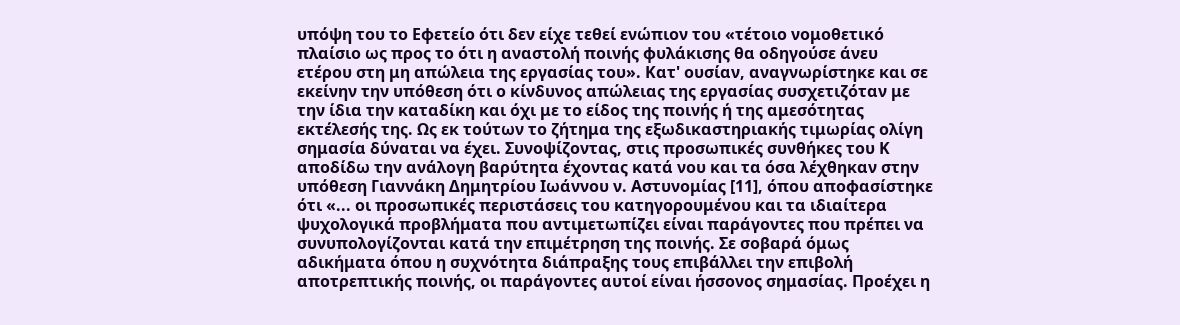υπόψη του το Εφετείο ότι δεν είχε τεθεί ενώπιον του «τέτοιο νομοθετικό πλαίσιο ως προς το ότι η αναστολή ποινής φυλάκισης θα οδηγούσε άνευ ετέρου στη μη απώλεια της εργασίας του». Κατ' ουσίαν, αναγνωρίστηκε και σε εκείνην την υπόθεση ότι ο κίνδυνος απώλειας της εργασίας συσχετιζόταν με την ίδια την καταδίκη και όχι με το είδος της ποινής ή της αμεσότητας εκτέλεσής της. Ως εκ τούτων το ζήτημα της εξωδικαστηριακής τιμωρίας ολίγη σημασία δύναται να έχει. Συνοψίζοντας, στις προσωπικές συνθήκες του Κ αποδίδω την ανάλογη βαρύτητα έχοντας κατά νου και τα όσα λέχθηκαν στην υπόθεση Γιαννάκη Δημητρίου Ιωάννου ν. Αστυνομίας [11], όπου αποφασίστηκε ότι «... οι προσωπικές περιστάσεις του κατηγορουμένου και τα ιδιαίτερα ψυχολογικά προβλήματα που αντιμετωπίζει είναι παράγοντες που πρέπει να συνυπολογίζονται κατά την επιμέτρηση της ποινής. Σε σοβαρά όμως αδικήματα όπου η συχνότητα διάπραξης τους επιβάλλει την επιβολή αποτρεπτικής ποινής, οι παράγοντες αυτοί είναι ήσσονος σημασίας. Προέχει η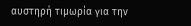αυστηρή τιμωρία για την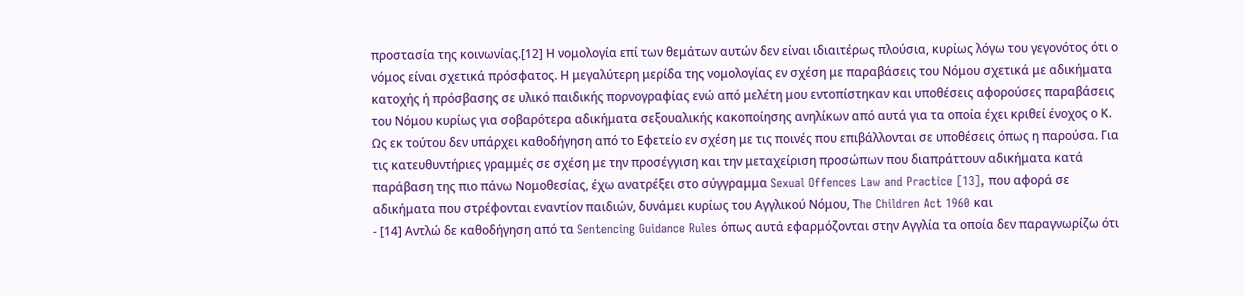προστασία της κοινωνίας.[12] Η νομολογία επί των θεμάτων αυτών δεν είναι ιδιαιτέρως πλούσια, κυρίως λόγω του γεγονότος ότι ο νόμος είναι σχετικά πρόσφατος. Η μεγαλύτερη μερίδα της νομολογίας εν σχέση με παραβάσεις του Νόμου σχετικά με αδικήματα κατοχής ή πρόσβασης σε υλικό παιδικής πορνογραφίας ενώ από μελέτη μου εντοπίστηκαν και υποθέσεις αφορούσες παραβάσεις του Νόμου κυρίως για σοβαρότερα αδικήματα σεξουαλικής κακοποίησης ανηλίκων από αυτά για τα οποία έχει κριθεί ένοχος ο Κ. Ως εκ τούτου δεν υπάρχει καθοδήγηση από το Εφετείο εν σχέση με τις ποινές που επιβάλλονται σε υποθέσεις όπως η παρούσα. Για τις κατευθυντήριες γραμμές σε σχέση με την προσέγγιση και την μεταχείριση προσώπων που διαπράττουν αδικήματα κατά παράβαση της πιο πάνω Νομοθεσίας, έχω ανατρέξει στο σύγγραμμα Sexual Offences Law and Practice [13], που αφορά σε αδικήματα που στρέφονται εναντίον παιδιών, δυνάμει κυρίως του Αγγλικού Νόμου, Τhe Children Act 1960 και
- [14] Αντλώ δε καθοδήγηση από τα Sentencing Guidance Rules όπως αυτά εφαρμόζονται στην Αγγλία τα οποία δεν παραγνωρίζω ότι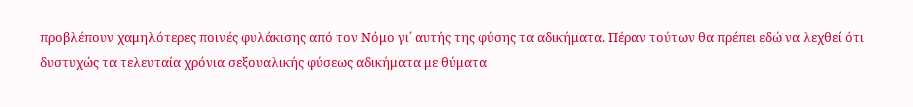προβλέπουν χαμηλότερες ποινές φυλάκισης από τον Νόμο γι΄ αυτής της φύσης τα αδικήματα. Πέραν τούτων θα πρέπει εδώ να λεχθεί ότι δυστυχώς τα τελευταία χρόνια σεξουαλικής φύσεως αδικήματα με θύματα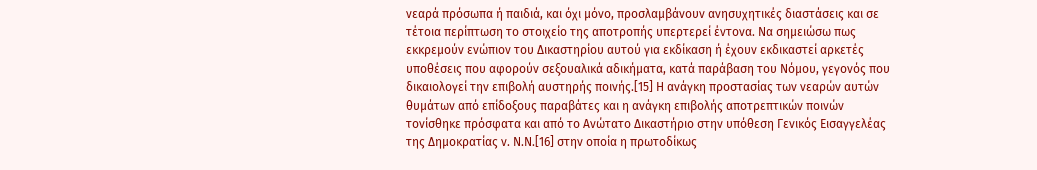νεαρά πρόσωπα ή παιδιά, και όχι μόνο, προσλαμβάνουν ανησυχητικές διαστάσεις και σε τέτοια περίπτωση το στοιχείο της αποτροπής υπερτερεί έντονα. Να σημειώσω πως εκκρεμούν ενώπιον του Δικαστηρίου αυτού για εκδίκαση ή έχουν εκδικαστεί αρκετές υποθέσεις που αφορούν σεξουαλικά αδικήματα, κατά παράβαση του Νόμου, γεγονός που δικαιολογεί την επιβολή αυστηρής ποινής.[15] Η ανάγκη προστασίας των νεαρών αυτών θυμάτων από επίδοξους παραβάτες και η ανάγκη επιβολής αποτρεπτικών ποινών τονίσθηκε πρόσφατα και από το Ανώτατο Δικαστήριο στην υπόθεση Γενικός Εισαγγελέας της Δημοκρατίας ν. Ν.Ν.[16] στην οποία η πρωτοδίκως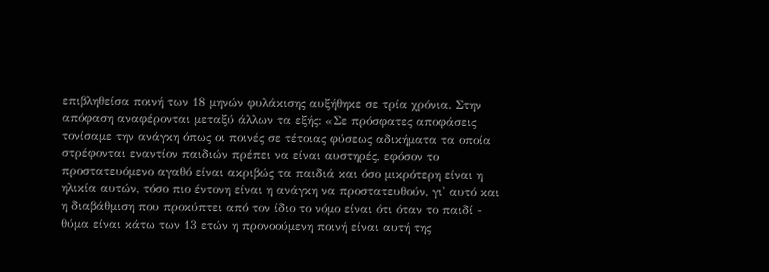επιβληθείσα ποινή των 18 μηνών φυλάκισης αυξήθηκε σε τρία χρόνια. Στην απόφαση αναφέρονται μεταξύ άλλων τα εξής: «Σε πρόσφατες αποφάσεις τονίσαμε την ανάγκη όπως οι ποινές σε τέτοιας φύσεως αδικήματα τα οποία στρέφονται εναντίον παιδιών πρέπει να είναι αυστηρές, εφόσον το προστατευόμενο αγαθό είναι ακριβώς τα παιδιά και όσο μικρότερη είναι η ηλικία αυτών, τόσο πιο έντονη είναι η ανάγκη να προστατευθούν, γι' αυτό και η διαβάθμιση που προκύπτει από τον ίδιο το νόμο είναι ότι όταν το παιδί - θύμα είναι κάτω των 13 ετών η προνοούμενη ποινή είναι αυτή της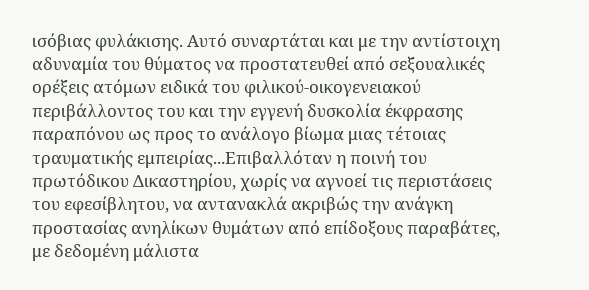ισόβιας φυλάκισης. Αυτό συναρτάται και με την αντίστοιχη αδυναμία του θύματος να προστατευθεί από σεξουαλικές ορέξεις ατόμων ειδικά του φιλικού-οικογενειακού περιβάλλοντος του και την εγγενή δυσκολία έκφρασης παραπόνου ως προς το ανάλογο βίωμα μιας τέτοιας τραυματικής εμπειρίας...Επιβαλλόταν η ποινή του πρωτόδικου Δικαστηρίου, χωρίς να αγνοεί τις περιστάσεις του εφεσίβλητου, να αντανακλά ακριβώς την ανάγκη προστασίας ανηλίκων θυμάτων από επίδοξους παραβάτες, με δεδομένη μάλιστα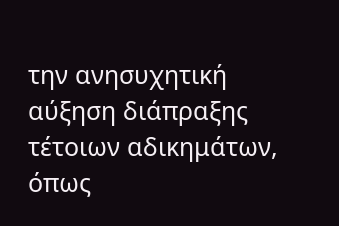την ανησυχητική αύξηση διάπραξης τέτοιων αδικημάτων, όπως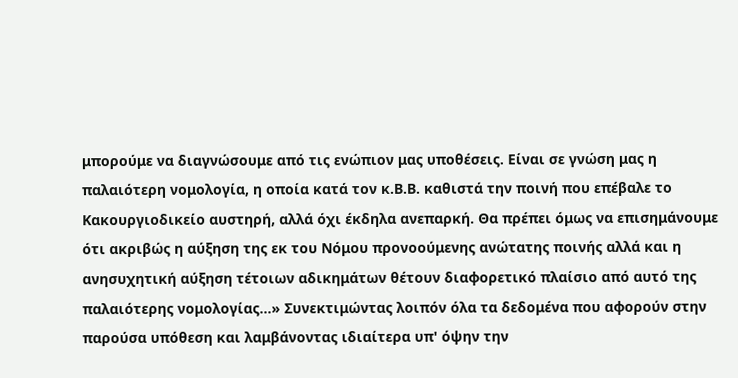μπορούμε να διαγνώσουμε από τις ενώπιον μας υποθέσεις. Είναι σε γνώση μας η παλαιότερη νομολογία, η οποία κατά τον κ.Β.Β. καθιστά την ποινή που επέβαλε το Κακουργιοδικείο αυστηρή, αλλά όχι έκδηλα ανεπαρκή. Θα πρέπει όμως να επισημάνουμε ότι ακριβώς η αύξηση της εκ του Νόμου προνοούμενης ανώτατης ποινής αλλά και η ανησυχητική αύξηση τέτοιων αδικημάτων θέτουν διαφορετικό πλαίσιο από αυτό της παλαιότερης νομολογίας...» Συνεκτιμώντας λοιπόν όλα τα δεδομένα που αφορούν στην παρούσα υπόθεση και λαμβάνοντας ιδιαίτερα υπ' όψην την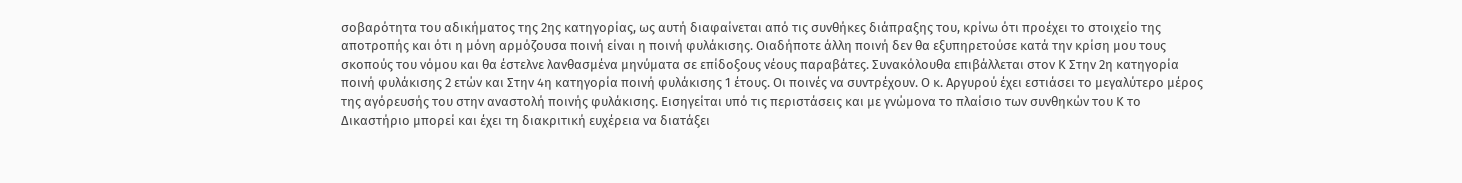σοβαρότητα του αδικήματος της 2ης κατηγορίας, ως αυτή διαφαίνεται από τις συνθήκες διάπραξης του, κρίνω ότι προέχει το στοιχείο της αποτροπής και ότι η μόνη αρμόζουσα ποινή είναι η ποινή φυλάκισης. Οιαδήποτε άλλη ποινή δεν θα εξυπηρετούσε κατά την κρίση μου τους σκοπούς του νόμου και θα έστελνε λανθασμένα μηνύματα σε επίδοξους νέους παραβάτες. Συνακόλουθα επιβάλλεται στον Κ Στην 2η κατηγορία ποινή φυλάκισης 2 ετών και Στην 4η κατηγορία ποινή φυλάκισης 1 έτους. Οι ποινές να συντρέχουν. Ο κ. Αργυρού έχει εστιάσει το μεγαλύτερο μέρος της αγόρευσής του στην αναστολή ποινής φυλάκισης. Εισηγείται υπό τις περιστάσεις και με γνώμονα το πλαίσιο των συνθηκών του Κ το Δικαστήριο μπορεί και έχει τη διακριτική ευχέρεια να διατάξει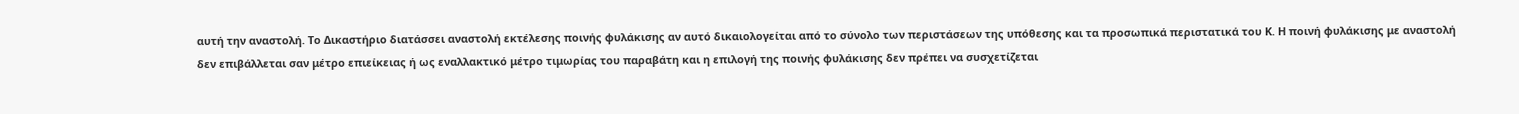αυτή την αναστολή. Το Δικαστήριο διατάσσει αναστολή εκτέλεσης ποινής φυλάκισης αν αυτό δικαιολογείται από το σύνολο των περιστάσεων της υπόθεσης και τα προσωπικά περιστατικά του Κ. Η ποινή φυλάκισης με αναστολή δεν επιβάλλεται σαν μέτρο επιείκειας ή ως εναλλακτικό μέτρο τιμωρίας του παραβάτη και η επιλογή της ποινής φυλάκισης δεν πρέπει να συσχετίζεται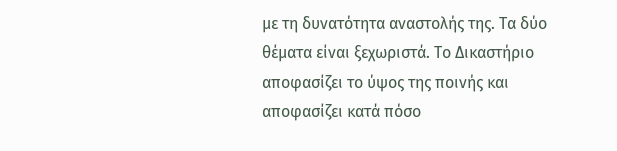με τη δυνατότητα αναστολής της. Τα δύο θέματα είναι ξεχωριστά. Το Δικαστήριο αποφασίζει το ύψος της ποινής και αποφασίζει κατά πόσο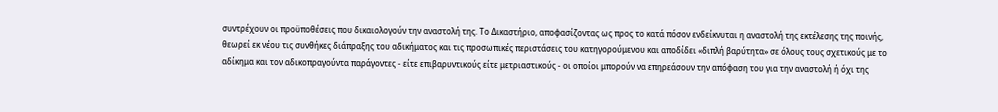συντρέχουν οι προϋποθέσεις που δικαιολογούν την αναστολή της. Το Δικαστήριο, αποφασίζοντας ως προς το κατά πόσον ενδείκνυται η αναστολή της εκτέλεσης της ποινής, θεωρεί εκ νέου τις συνθήκες διάπραξης του αδικήματος και τις προσωπικές περιστάσεις του κατηγορούμενου και αποδίδει «διπλή βαρύτητα» σε όλους τους σχετικούς με το αδίκημα και τον αδικοπραγούντα παράγοντες - είτε επιβαρυντικούς είτε μετριαστικούς - οι οποίοι μπορούν να επηρεάσουν την απόφαση του για την αναστολή ή όχι της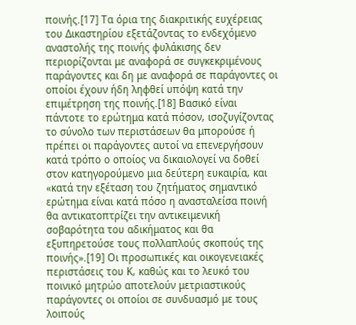ποινής.[17] Τα όρια της διακριτικής ευχέρειας του Δικαστηρίου εξετάζοντας το ενδεχόμενο αναστολής της ποινής φυλάκισης δεν περιορίζονται με αναφορά σε συγκεκριμένους παράγοντες και δη με αναφορά σε παράγοντες οι οποίοι έχουν ήδη ληφθεί υπόψη κατά την επιμέτρηση της ποινής.[18] Βασικό είναι πάντοτε το ερώτημα κατά πόσον, ισοζυγίζοντας το σύνολο των περιστάσεων θα μπορούσε ή πρέπει οι παράγοντες αυτοί να επενεργήσουν κατά τρόπο ο οποίος να δικαιολογεί να δοθεί στον κατηγορούμενο μια δεύτερη ευκαιρία, και «κατά την εξέταση του ζητήματος σημαντικό ερώτημα είναι κατά πόσο η ανασταλείσα ποινή θα αντικατοπτρίζει την αντικειμενική σοβαρότητα του αδικήματος και θα εξυπηρετούσε τους πολλαπλούς σκοπούς της ποινής».[19] Οι προσωπικές και οικογενειακές περιστάσεις του Κ, καθώς και το λευκό του ποινικό μητρώο αποτελούν μετριαστικούς παράγοντες οι οποίοι σε συνδυασμό με τους λοιπούς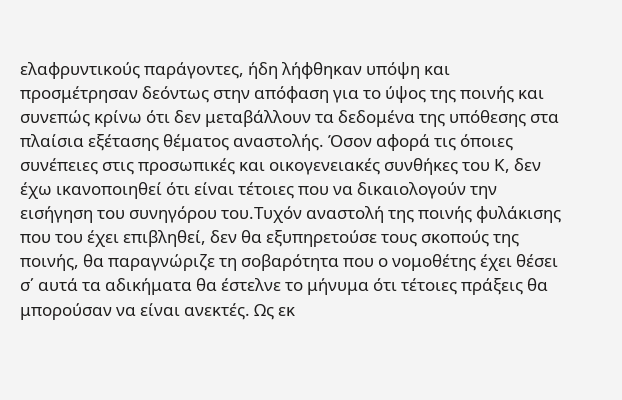ελαφρυντικούς παράγοντες, ήδη λήφθηκαν υπόψη και προσμέτρησαν δεόντως στην απόφαση για το ύψος της ποινής και συνεπώς κρίνω ότι δεν μεταβάλλουν τα δεδομένα της υπόθεσης στα πλαίσια εξέτασης θέματος αναστολής. Όσον αφορά τις όποιες συνέπειες στις προσωπικές και οικογενειακές συνθήκες τoυ Κ, δεν έχω ικανοποιηθεί ότι είναι τέτοιες που να δικαιολογούν την εισήγηση του συνηγόρου του.Τυχόν αναστολή της ποινής φυλάκισης που του έχει επιβληθεί, δεν θα εξυπηρετούσε τους σκοπούς της ποινής, θα παραγνώριζε τη σοβαρότητα που ο νομοθέτης έχει θέσει σ΄ αυτά τα αδικήματα θα έστελνε το μήνυμα ότι τέτοιες πράξεις θα μπορούσαν να είναι ανεκτές. Ως εκ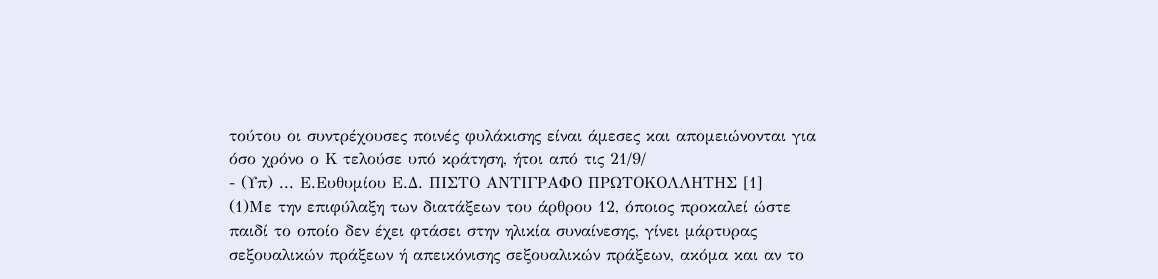τούτου οι συντρέχουσες ποινές φυλάκισης είναι άμεσες και απομειώνονται για όσο χρόνο ο Κ τελούσε υπό κράτηση, ήτοι από τις 21/9/
- (Υπ) ... Ε.Ευθυμίου Ε.Δ. ΠΙΣΤΟ ΑΝΤΙΓΡΑΦΟ ΠΡΩΤΟΚΟΛΛΗΤΗΣ [1]
(1)Με την επιφύλαξη των διατάξεων του άρθρου 12, όποιος προκαλεί ώστε παιδί το οποίο δεν έχει φτάσει στην ηλικία συναίνεσης, γίνει μάρτυρας σεξουαλικών πράξεων ή απεικόνισης σεξουαλικών πράξεων, ακόμα και αν το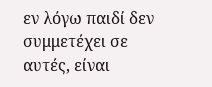εν λόγω παιδί δεν συμμετέχει σε αυτές, είναι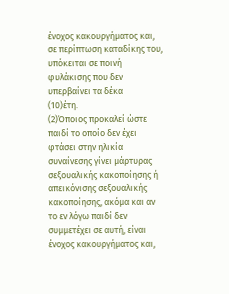ένοχος κακουργήματος και, σε περίπτωση καταδίκης του, υπόκειται σε ποινή φυλάκισης που δεν υπερβαίνει τα δέκα
(10)έτη.
(2)Όποιος προκαλεί ώστε παιδί το οποίο δεν έχει φτάσει στην ηλικία συναίνεσης γίνει μάρτυρας σεξουαλικής κακοποίησης ή απεικόνισης σεξουαλικής κακοποίησης, ακόμα και αν το εν λόγω παιδί δεν συμμετέχει σε αυτή, είναι ένοχος κακουργήματος και,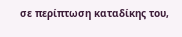σε περίπτωση καταδίκης του,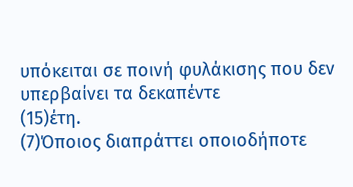υπόκειται σε ποινή φυλάκισης που δεν υπερβαίνει τα δεκαπέντε
(15)έτη.
(7)Όποιος διαπράττει οποιοδήποτε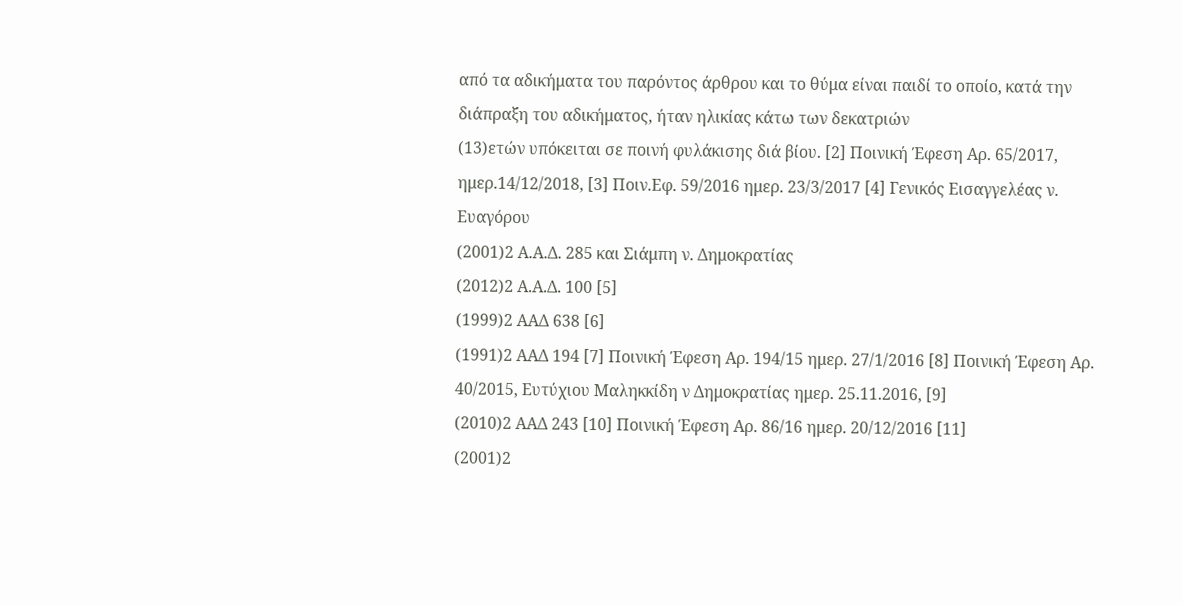από τα αδικήματα του παρόντος άρθρου και το θύμα είναι παιδί το οποίο, κατά την διάπραξη του αδικήματος, ήταν ηλικίας κάτω των δεκατριών
(13)ετών υπόκειται σε ποινή φυλάκισης διά βίου. [2] Ποινική Έφεση Αρ. 65/2017, ημερ.14/12/2018, [3] Ποιν.Εφ. 59/2016 ημερ. 23/3/2017 [4] Γενικός Εισαγγελέας ν. Ευαγόρου
(2001)2 Α.Α.Δ. 285 και Σιάμπη ν. Δημοκρατίας
(2012)2 Α.Α.Δ. 100 [5]
(1999)2 ΑΑΔ 638 [6]
(1991)2 ΑΑΔ 194 [7] Ποινική Έφεση Αρ. 194/15 ημερ. 27/1/2016 [8] Ποινική Έφεση Αρ. 40/2015, Ευτύχιου Μαληκκίδη ν Δημοκρατίας ημερ. 25.11.2016, [9]
(2010)2 ΑΑΔ 243 [10] Ποινική Έφεση Αρ. 86/16 ημερ. 20/12/2016 [11]
(2001)2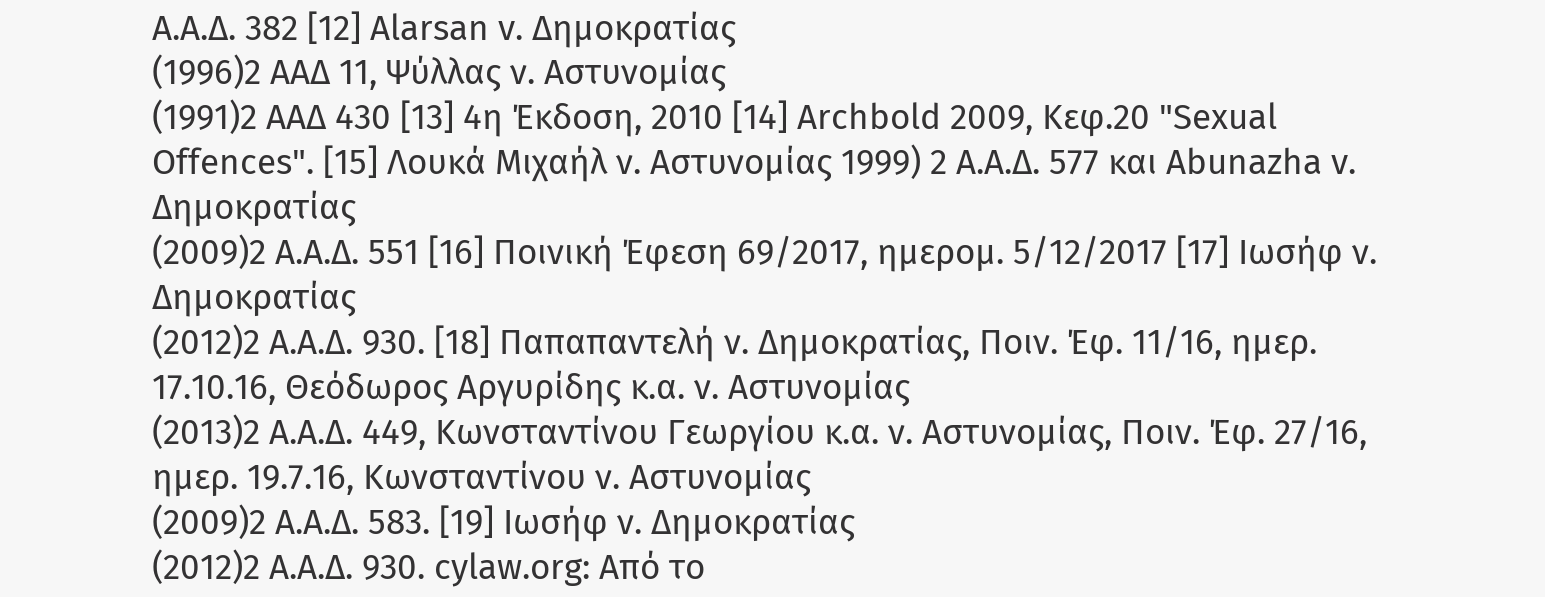Α.Α.Δ. 382 [12] Alarsan v. Δημοκρατίας
(1996)2 ΑΑΔ 11, Ψύλλας ν. Αστυνομίας
(1991)2 ΑΑΔ 430 [13] 4η Έκδοση, 2010 [14] Archbold 2009, Κεφ.20 "Sexual Offences". [15] Λουκά Μιχαήλ ν. Αστυνομίας 1999) 2 Α.Α.Δ. 577 και Abunazha v. Δημοκρατίας
(2009)2 Α.Α.Δ. 551 [16] Ποινική Έφεση 69/2017, ημερομ. 5/12/2017 [17] Ιωσήφ ν. Δημοκρατίας
(2012)2 Α.Α.Δ. 930. [18] Παπαπαντελή ν. Δημοκρατίας, Ποιν. Έφ. 11/16, ημερ. 17.10.16, Θεόδωρος Αργυρίδης κ.α. ν. Αστυνομίας
(2013)2 Α.Α.Δ. 449, Κωνσταντίνου Γεωργίου κ.α. ν. Αστυνομίας, Ποιν. Έφ. 27/16, ημερ. 19.7.16, Κωνσταντίνου ν. Αστυνομίας
(2009)2 Α.Α.Δ. 583. [19] Ιωσήφ ν. Δημοκρατίας
(2012)2 Α.Α.Δ. 930. cylaw.org: Από το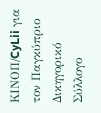ΚΙΝOΠ/CyLii για τον Παγκύπριο Δικηγορικό Σύλλογο